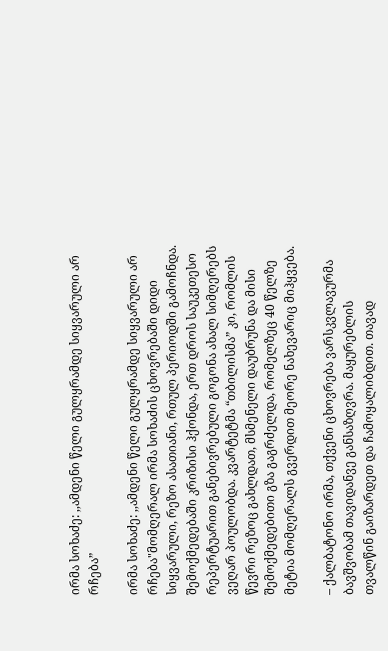ირმა სოხაძე: ,,ამდენი წელი გულყრამდე სიყვარული არ რჩება”

ირმა სოხაძე: ,,ამდენი წელი გულყრამდე სიყვარული არ რჩება"მომღერალ ირმა სოხაძის ცხოვრებაში დიდი სიყვარული, რეზო ასათიანი, რთულ პერიოდში გამოჩნდა. შემოქმედებაში კრიზისი ჰქონდა, ერთ დროს საუკეთესო რეპერტუარით განებივრებული გოგონა ახალ სიმღერებს ვეღარ პოულობდა. კვარტეტმა “თბილისმა” კი, რომლის წევრი რეზოც გახლდათ, მსმენელი დაუბრუნა და მისი შემოქმედებითი გზა გაგრძელდა, რომელზეც 40 წელზე მეტია მომღერალს გვერდით მეორე ნახევარიც მიჰყვება.

– ქალბატონო ირმა, თქვენი ცხოვრება ვარსკვლავურმა ბავშვობამ თავიდანვე განსაზღვრა. მაყურებლის თვალწინ გაიზარდეთ და ჩამოყალიბდით. თავად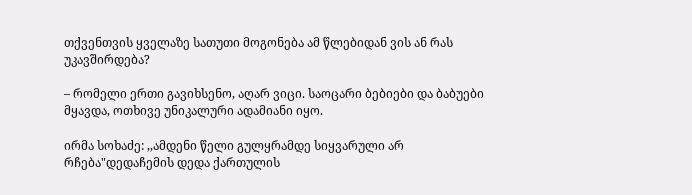თქვენთვის ყველაზე სათუთი მოგონება ამ წლებიდან ვის ან რას უკავშირდება?

– რომელი ერთი გავიხსენო, აღარ ვიცი. საოცარი ბებიები და ბაბუები მყავდა, ოთხივე უნიკალური ადამიანი იყო.

ირმა სოხაძე: ,,ამდენი წელი გულყრამდე სიყვარული არ რჩება"დედაჩემის დედა ქართულის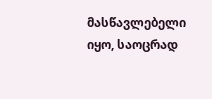მასწავლებელი იყო, საოცრად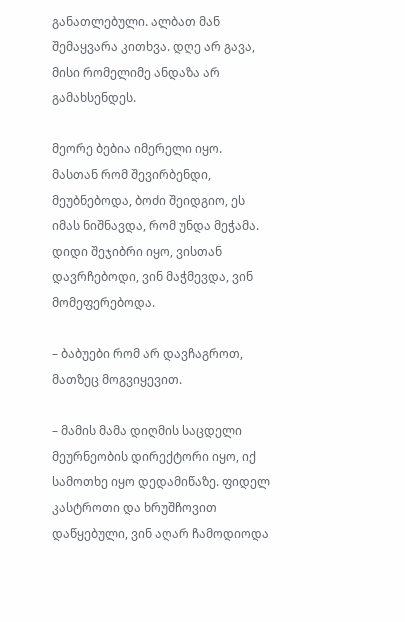განათლებული. ალბათ მან შემაყვარა კითხვა. დღე არ გავა, მისი რომელიმე ანდაზა არ გამახსენდეს.

მეორე ბებია იმერელი იყო. მასთან რომ შევირბენდი, მეუბნებოდა, ბოძი შეიდგიო, ეს იმას ნიშნავდა, რომ უნდა მეჭამა. დიდი შეჯიბრი იყო, ვისთან დავრჩებოდი, ვინ მაჭმევდა, ვინ მომეფერებოდა.

– ბაბუები რომ არ დავჩაგროთ, მათზეც მოგვიყევით.

– მამის მამა დიღმის საცდელი მეურნეობის დირექტორი იყო, იქ სამოთხე იყო დედამიწაზე. ფიდელ კასტროთი და ხრუშჩოვით დაწყებული, ვინ აღარ ჩამოდიოდა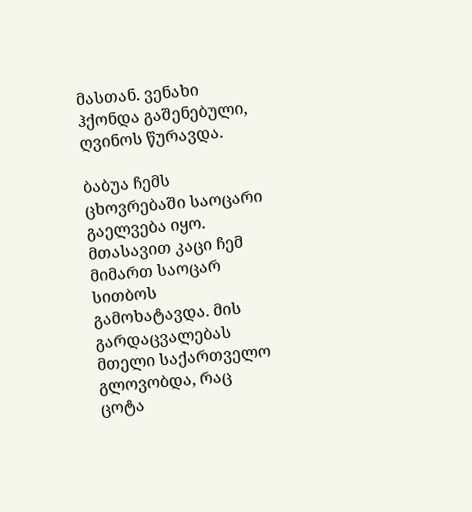მასთან. ვენახი ჰქონდა გაშენებული, ღვინოს წურავდა.

ბაბუა ჩემს ცხოვრებაში საოცარი გაელვება იყო. მთასავით კაცი ჩემ მიმართ საოცარ სითბოს გამოხატავდა. მის გარდაცვალებას მთელი საქართველო გლოვობდა, რაც ცოტა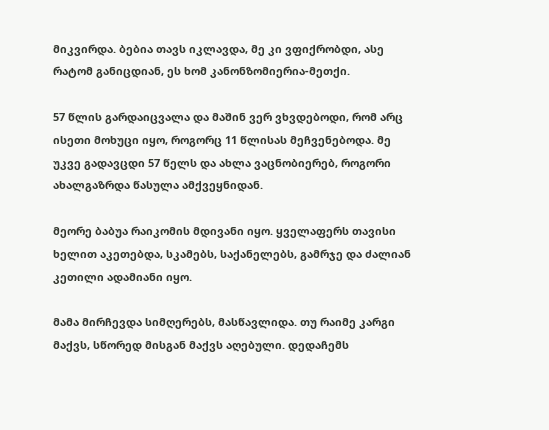მიკვირდა. ბებია თავს იკლავდა, მე კი ვფიქრობდი, ასე რატომ განიცდიან, ეს ხომ კანონზომიერია-მეთქი.

57 წლის გარდაიცვალა და მაშინ ვერ ვხვდებოდი, რომ არც ისეთი მოხუცი იყო, როგორც 11 წლისას მეჩვენებოდა. მე უკვე გადავცდი 57 წელს და ახლა ვაცნობიერებ, როგორი ახალგაზრდა წასულა ამქვეყნიდან.

მეორე ბაბუა რაიკომის მდივანი იყო. ყველაფერს თავისი ხელით აკეთებდა, სკამებს, საქანელებს, გამრჯე და ძალიან კეთილი ადამიანი იყო.

მამა მირჩევდა სიმღერებს, მასწავლიდა. თუ რაიმე კარგი მაქვს, სწორედ მისგან მაქვს აღებული. დედაჩემს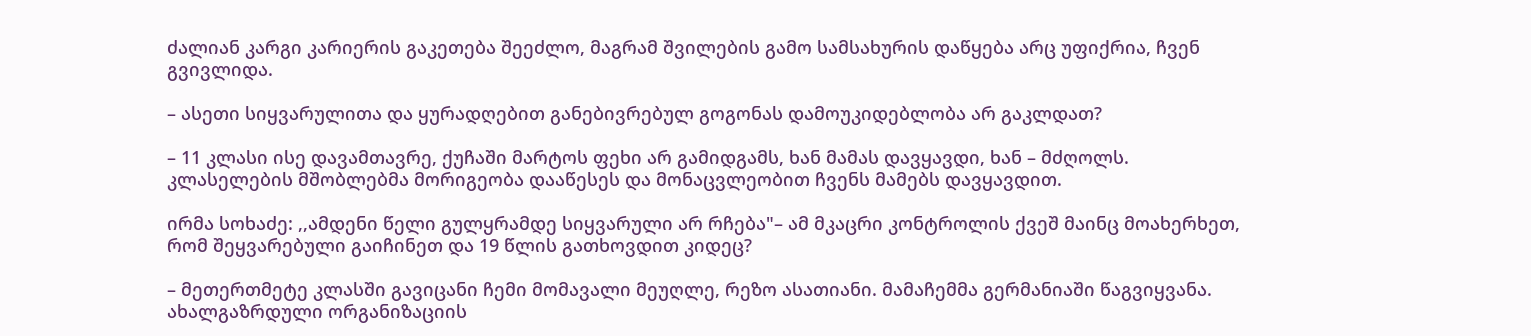ძალიან კარგი კარიერის გაკეთება შეეძლო, მაგრამ შვილების გამო სამსახურის დაწყება არც უფიქრია, ჩვენ გვივლიდა.

– ასეთი სიყვარულითა და ყურადღებით განებივრებულ გოგონას დამოუკიდებლობა არ გაკლდათ?

– 11 კლასი ისე დავამთავრე, ქუჩაში მარტოს ფეხი არ გამიდგამს, ხან მამას დავყავდი, ხან – მძღოლს. კლასელების მშობლებმა მორიგეობა დააწესეს და მონაცვლეობით ჩვენს მამებს დავყავდით.

ირმა სოხაძე: ,,ამდენი წელი გულყრამდე სიყვარული არ რჩება"– ამ მკაცრი კონტროლის ქვეშ მაინც მოახერხეთ, რომ შეყვარებული გაიჩინეთ და 19 წლის გათხოვდით კიდეც?

– მეთერთმეტე კლასში გავიცანი ჩემი მომავალი მეუღლე, რეზო ასათიანი. მამაჩემმა გერმანიაში წაგვიყვანა. ახალგაზრდული ორგანიზაციის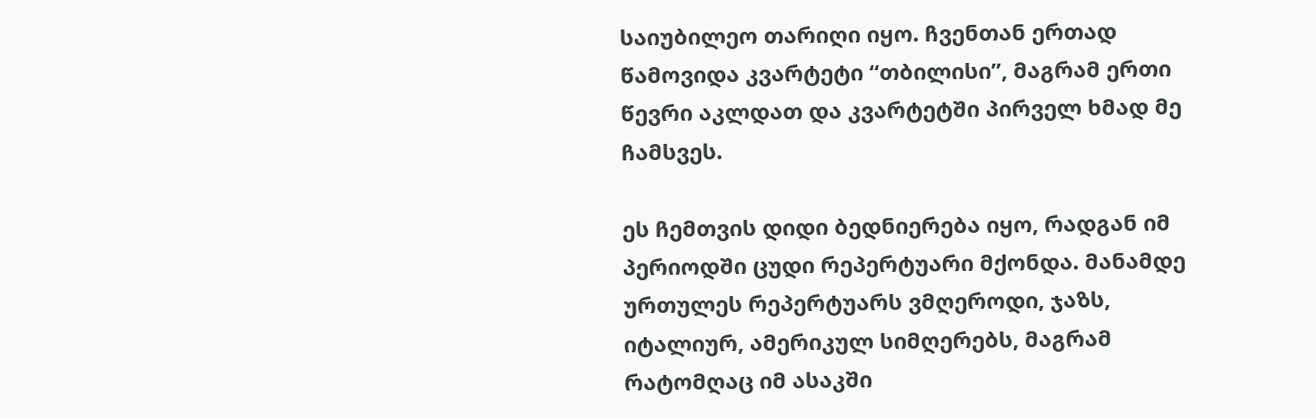საიუბილეო თარიღი იყო. ჩვენთან ერთად წამოვიდა კვარტეტი “თბილისი”, მაგრამ ერთი წევრი აკლდათ და კვარტეტში პირველ ხმად მე ჩამსვეს.

ეს ჩემთვის დიდი ბედნიერება იყო, რადგან იმ პერიოდში ცუდი რეპერტუარი მქონდა. მანამდე ურთულეს რეპერტუარს ვმღეროდი, ჯაზს, იტალიურ, ამერიკულ სიმღერებს, მაგრამ რატომღაც იმ ასაკში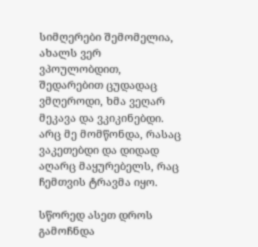სიმღერები შემომელია, ახალს ვერ ვპოულობდით, შედარებით ცუდადაც ვმღეროდი, ხმა ვეღარ მეკავა და ვკიკინებდი. არც მე მომწონდა, რასაც ვაკეთებდი და დიდად აღარც მაყურებელს, რაც ჩემთვის ტრავმა იყო.

სწორედ ასეთ დროს გამოჩნდა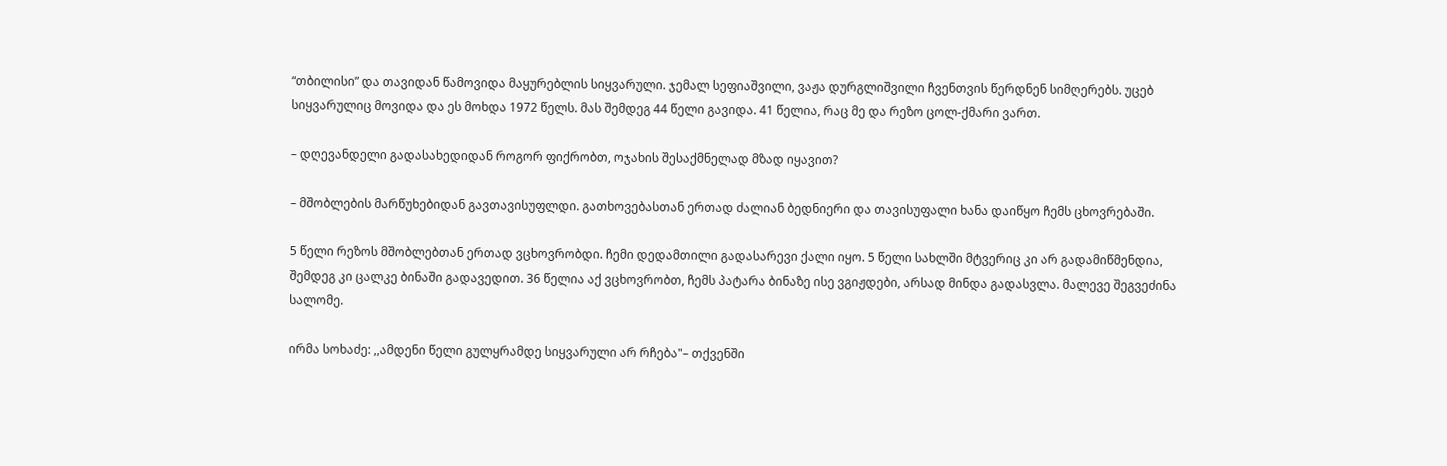“თბილისი” და თავიდან წამოვიდა მაყურებლის სიყვარული. ჯემალ სეფიაშვილი, ვაჟა დურგლიშვილი ჩვენთვის წერდნენ სიმღერებს. უცებ სიყვარულიც მოვიდა და ეს მოხდა 1972 წელს. მას შემდეგ 44 წელი გავიდა. 41 წელია, რაც მე და რეზო ცოლ-ქმარი ვართ.

– დღევანდელი გადასახედიდან როგორ ფიქრობთ, ოჯახის შესაქმნელად მზად იყავით?

– მშობლების მარწუხებიდან გავთავისუფლდი. გათხოვებასთან ერთად ძალიან ბედნიერი და თავისუფალი ხანა დაიწყო ჩემს ცხოვრებაში.

5 წელი რეზოს მშობლებთან ერთად ვცხოვრობდი. ჩემი დედამთილი გადასარევი ქალი იყო. 5 წელი სახლში მტვერიც კი არ გადამიწმენდია, შემდეგ კი ცალკე ბინაში გადავედით. 36 წელია აქ ვცხოვრობთ, ჩემს პატარა ბინაზე ისე ვგიჟდები, არსად მინდა გადასვლა. მალევე შეგვეძინა სალომე.

ირმა სოხაძე: ,,ამდენი წელი გულყრამდე სიყვარული არ რჩება"– თქვენში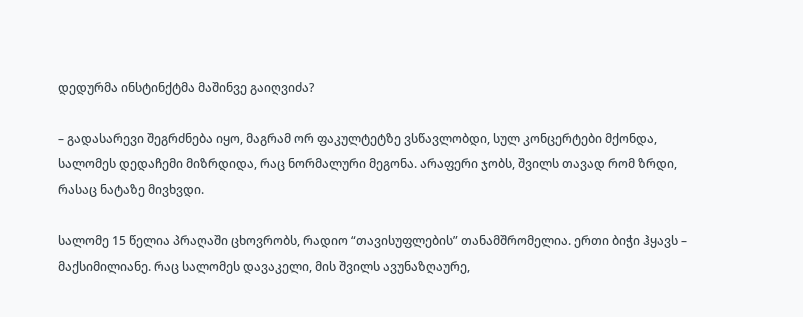დედურმა ინსტინქტმა მაშინვე გაიღვიძა?

– გადასარევი შეგრძნება იყო, მაგრამ ორ ფაკულტეტზე ვსწავლობდი, სულ კონცერტები მქონდა, სალომეს დედაჩემი მიზრდიდა, რაც ნორმალური მეგონა. არაფერი ჯობს, შვილს თავად რომ ზრდი, რასაც ნატაზე მივხვდი.

სალომე 15 წელია პრაღაში ცხოვრობს, რადიო “თავისუფლების” თანამშრომელია. ერთი ბიჭი ჰყავს – მაქსიმილიანე. რაც სალომეს დავაკელი, მის შვილს ავუნაზღაურე,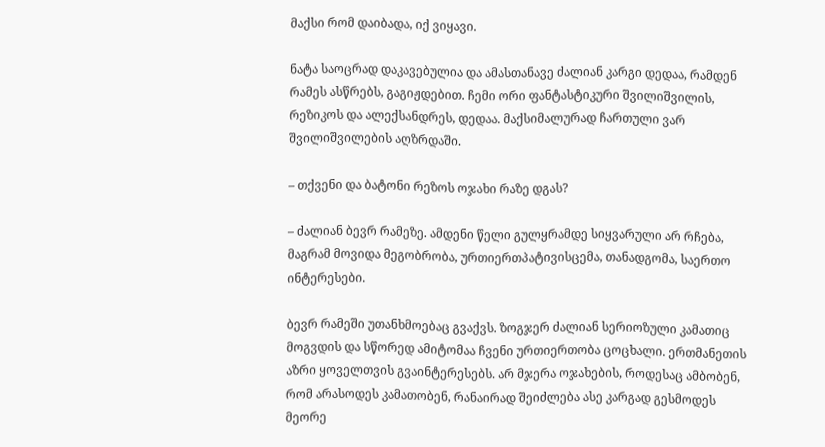მაქსი რომ დაიბადა, იქ ვიყავი.

ნატა საოცრად დაკავებულია და ამასთანავე ძალიან კარგი დედაა, რამდენ რამეს ასწრებს, გაგიჟდებით. ჩემი ორი ფანტასტიკური შვილიშვილის, რეზიკოს და ალექსანდრეს, დედაა. მაქსიმალურად ჩართული ვარ შვილიშვილების აღზრდაში.

– თქვენი და ბატონი რეზოს ოჯახი რაზე დგას?

– ძალიან ბევრ რამეზე. ამდენი წელი გულყრამდე სიყვარული არ რჩება, მაგრამ მოვიდა მეგობრობა, ურთიერთპატივისცემა, თანადგომა, საერთო ინტერესები.

ბევრ რამეში უთანხმოებაც გვაქვს. ზოგჯერ ძალიან სერიოზული კამათიც მოგვდის და სწორედ ამიტომაა ჩვენი ურთიერთობა ცოცხალი. ერთმანეთის აზრი ყოველთვის გვაინტერესებს. არ მჯერა ოჯახების, როდესაც ამბობენ, რომ არასოდეს კამათობენ, რანაირად შეიძლება ასე კარგად გესმოდეს მეორე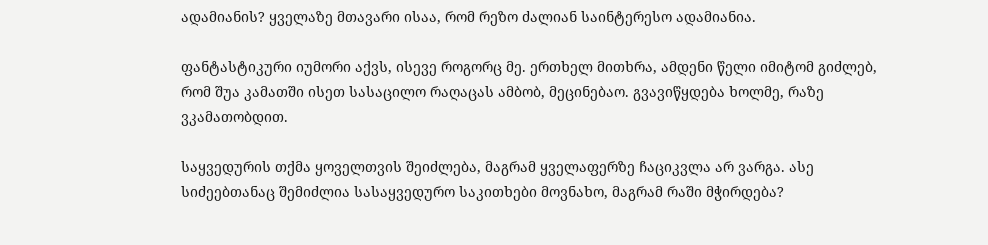ადამიანის? ყველაზე მთავარი ისაა, რომ რეზო ძალიან საინტერესო ადამიანია.

ფანტასტიკური იუმორი აქვს, ისევე როგორც მე. ერთხელ მითხრა, ამდენი წელი იმიტომ გიძლებ, რომ შუა კამათში ისეთ სასაცილო რაღაცას ამბობ, მეცინებაო. გვავიწყდება ხოლმე, რაზე ვკამათობდით.

საყვედურის თქმა ყოველთვის შეიძლება, მაგრამ ყველაფერზე ჩაციკვლა არ ვარგა. ასე სიძეებთანაც შემიძლია სასაყვედურო საკითხები მოვნახო, მაგრამ რაში მჭირდება?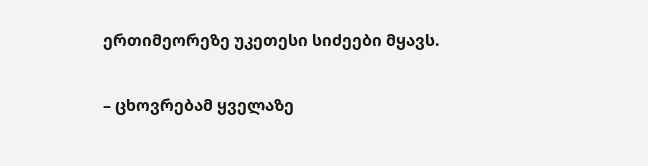ერთიმეორეზე უკეთესი სიძეები მყავს.

– ცხოვრებამ ყველაზე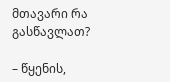მთავარი რა გასწავლათ?

– წყენის,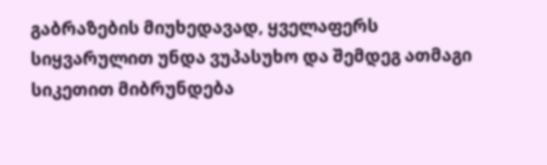გაბრაზების მიუხედავად, ყველაფერს სიყვარულით უნდა ვუპასუხო და შემდეგ ათმაგი სიკეთით მიბრუნდება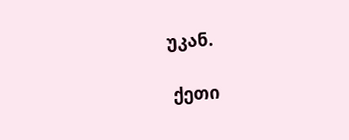უკან.

 ქეთი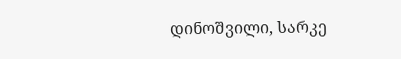დინოშვილი, სარკე